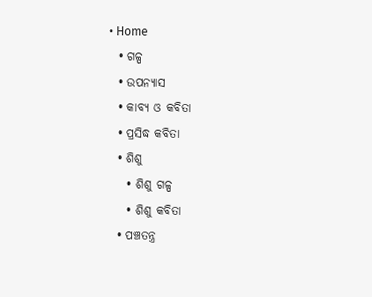• Home
  • ଗଳ୍ପ
  • ଉପନ୍ୟାସ
  • କାବ୍ୟ ଓ କବିତା
  • ପ୍ରସିଦ୍ଧ କବିତା
  • ଶିଶୁ
    • ଶିଶୁ ଗଳ୍ପ
    • ଶିଶୁ କବିତା
  • ପଞ୍ଚତନ୍ତ୍ର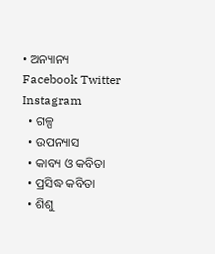• ଅନ୍ୟାନ୍ୟ
Facebook Twitter Instagram
  • ଗଳ୍ପ
  • ଉପନ୍ୟାସ
  • କାବ୍ୟ ଓ କବିତା
  • ପ୍ରସିଦ୍ଧ କବିତା
  • ଶିଶୁ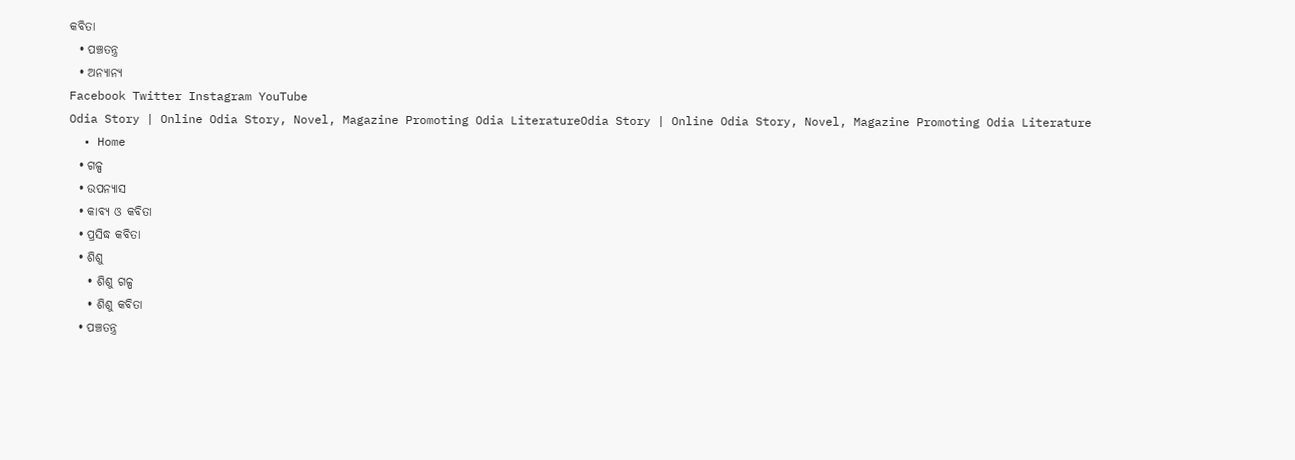କବିତା
  • ପଞ୍ଚତନ୍ତ୍ର
  • ଅନ୍ୟାନ୍ୟ
Facebook Twitter Instagram YouTube
Odia Story | Online Odia Story, Novel, Magazine Promoting Odia LiteratureOdia Story | Online Odia Story, Novel, Magazine Promoting Odia Literature
  • Home
  • ଗଳ୍ପ
  • ଉପନ୍ୟାସ
  • କାବ୍ୟ ଓ କବିତା
  • ପ୍ରସିଦ୍ଧ କବିତା
  • ଶିଶୁ
    • ଶିଶୁ ଗଳ୍ପ
    • ଶିଶୁ କବିତା
  • ପଞ୍ଚତନ୍ତ୍ର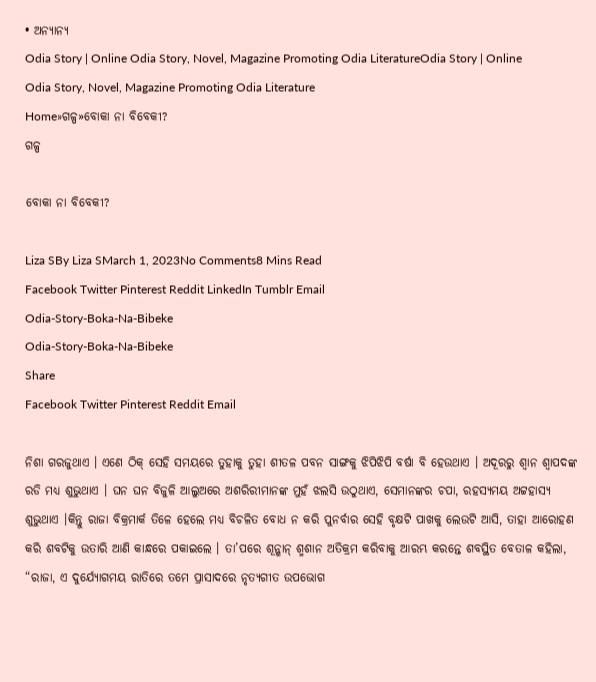• ଅନ୍ୟାନ୍ୟ
Odia Story | Online Odia Story, Novel, Magazine Promoting Odia LiteratureOdia Story | Online Odia Story, Novel, Magazine Promoting Odia Literature
Home»ଗଳ୍ପ»ବୋକା ନା ବିବେକୀ?
ଗଳ୍ପ

ବୋକା ନା ବିବେକୀ?

Liza SBy Liza SMarch 1, 2023No Comments8 Mins Read
Facebook Twitter Pinterest Reddit LinkedIn Tumblr Email
Odia-Story-Boka-Na-Bibeke
Odia-Story-Boka-Na-Bibeke
Share
Facebook Twitter Pinterest Reddit Email

ନିଶା ଗରଜୁଥାଏ । ଏଣେ ଠିକ୍ ସେହି ସମୟରେ ତୁହାକୁ ତୁହା ଶୀତଳ ପବନ ସାଙ୍ଗକୁ ଝିପିଝିପି ବର୍ଷା ବି ହେଉଥାଏ । ଅଦୂରରୁ ଶ୍ୱାନ ଶ୍ୱାପଦଙ୍କ ରଡି ମଧ୍ୟ ଶୁଭୁଥାଏ । ଘନ ଘନ ବିଜୁଳି ଆଲୁଅରେ ଅଶରିରୀମାନଙ୍କ ମୁହଁ ଝଲସି ଉଠୁଥାଏ, ସେମାନଙ୍କର ଚପା, ରହସ୍ୟମୟ ଅଟ୍ଟହାସ୍ୟ ଶୁଭୁଥାଏ ।କିନ୍ତୁ ରାଜା ବିକ୍ରମାର୍କ ତିଳେ ହେଲେ ମଧ୍ୟ ବିଚଳିତ ବୋଧ ନ କରି ପୁନର୍ବାର ସେହି ବୃକ୍ଷଟି ପାଖକୁ ଲେଉଟି ଆସି, ତାହା ଆରୋହଣ କରି ଶବଟିକୁ ଉତାରି ଆଣି କାନ୍ଧରେ ପକାଇଲେ । ତା’ପରେ ଶୂନ୍ଶାନ୍ ଶ୍ମଶାନ ଅତିକ୍ରମ କରିବାକୁ ଆରମ୍ଭ କରନ୍ତେ ଶବସ୍ଥିତ ବେତାଳ କହିଲା, “ରାଜା, ଏ ଦୁର୍ଯ୍ୟୋଗମୟ ରାତିରେ ତମେ ପ୍ରାସାଦରେ ନୃତ୍ୟଗୀତ ଉପଭୋଗ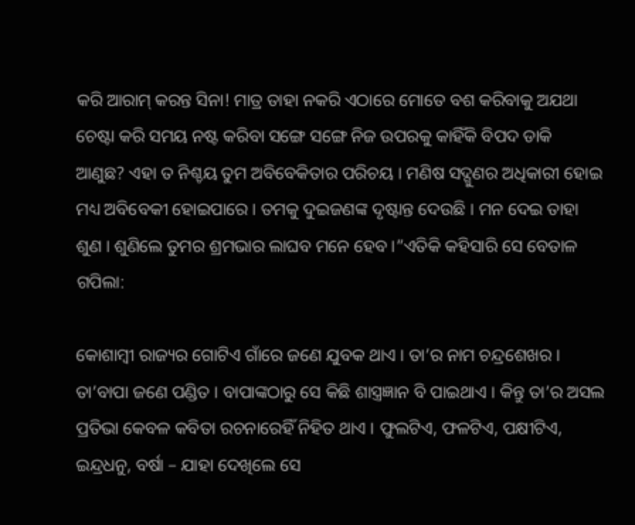କରି ଆରାମ୍ କରନ୍ତ ସିନା! ମାତ୍ର ତାହା ନକରି ଏଠାରେ ମୋତେ ବଶ କରିବାକୁ ଅଯଥା ଚେଷ୍ଟା କରି ସମୟ ନଷ୍ଟ କରିବା ସଙ୍ଗେ ସଙ୍ଗେ ନିଜ ଉପରକୁ କାହିଁକି ବିପଦ ଡାକି ଆଣୁଛ? ଏହା ତ ନିଶ୍ଚୟ ତୁମ ଅବିବେକିତାର ପରିଚୟ । ମଣିଷ ସଦ୍ଗୁଣର ଅଧିକାରୀ ହୋଇ ମଧ୍ୟ ଅବିବେକୀ ହୋଇପାରେ । ତମକୁ ଦୁଇଜଣଙ୍କ ଦୃଷ୍ଟାନ୍ତ ଦେଉଛି । ମନ ଦେଇ ତାହା ଶୁଣ । ଶୁଣିଲେ ତୁମର ଶ୍ରମଭାର ଲାଘବ ମନେ ହେବ ।”ଏତିକି କହିସାରି ସେ ବେତାଳ ଗପିଲା:

କୋଶାମ୍ବୀ ରାଜ୍ୟର ଗୋଟିଏ ଗାଁରେ ଜଣେ ଯୁବକ ଥାଏ । ତା’ର ନାମ ଚନ୍ଦ୍ରଶେଖର । ତା’ବାପା ଜଣେ ପଣ୍ଡିତ । ବାପାଙ୍କଠାରୁ ସେ କିଛି ଶାସ୍ତ୍ରଜ୍ଞାନ ବି ପାଇଥାଏ । କିନ୍ତୁ ତା’ର ଅସଲ ପ୍ରତିଭା କେବଳ କବିତା ରଚନାରେହିଁ ନିହିତ ଥାଏ । ଫୁଲଟିଏ, ଫଳଟିଏ, ପକ୍ଷୀଟିଏ, ଇନ୍ଦ୍ରଧନୁ, ବର୍ଷା – ଯାହା ଦେଖିଲେ ସେ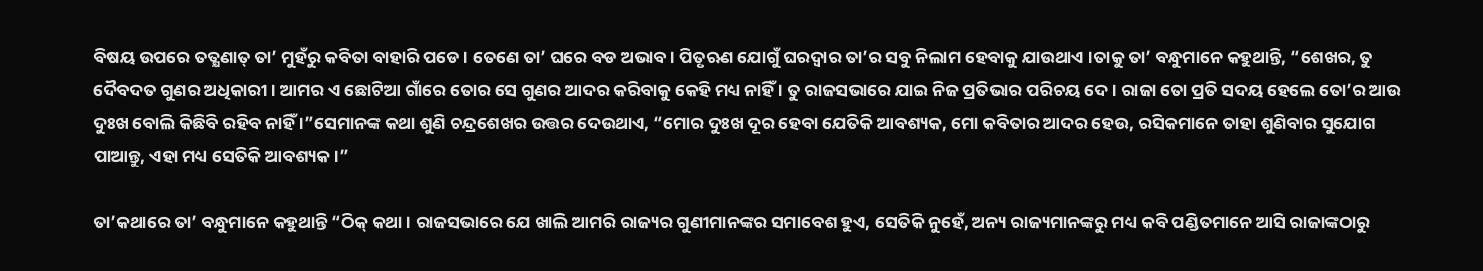ବିଷୟ ଉପରେ ତତ୍କ୍ଷଣାତ୍ ତା’ ମୁହଁରୁ କବିତା ବାହାରି ପଡେ । ତେଣେ ତା’ ଘରେ ବଡ ଅଭାବ । ପିତୃଋଣ ଯୋଗୁଁ ଘରଦ୍ୱାର ତା’ର ସବୁ ନିଲାମ ହେବାକୁ ଯାଉଥାଏ ।ତାକୁ ତା’ ବନ୍ଧୁମାନେ କହୁଥାନ୍ତି, “ଶେଖର, ତୁ ଦୈବଦତ ଗୁଣର ଅଧିକାରୀ । ଆମର ଏ ଛୋଟିଆ ଗାଁରେ ତୋର ସେ ଗୁଣର ଆଦର କରିବାକୁ କେହି ମଧ୍ୟ ନାହିଁ । ତୁ ରାଜସଭାରେ ଯାଇ ନିଜ ପ୍ରତିଭାର ପରିଚୟ ଦେ । ରାଜା ତୋ ପ୍ରତି ସଦୟ ହେଲେ ତୋ’ର ଆଉ ଦୁଃଖ ବୋଲି କିଛିବି ରହିବ ନାହିଁ ।”ସେମାନଙ୍କ କଥା ଶୁଣି ଚନ୍ଦ୍ରଶେଖର ଉତ୍ତର ଦେଉଥାଏ, “ମୋର ଦୁଃଖ ଦୂର ହେବା ଯେତିକି ଆବଶ୍ୟକ, ମୋ କବିତାର ଆଦର ହେଉ, ରସିକମାନେ ତାହା ଶୁଣିବାର ସୁଯୋଗ ପାଆନ୍ତୁ, ଏହା ମଧ୍ୟ ସେତିକି ଆବଶ୍ୟକ ।”

ତା’କଥାରେ ତା’ ବନ୍ଧୁମାନେ କହୁଥାନ୍ତି “ଠିକ୍ କଥା । ରାଜସଭାରେ ଯେ ଖାଲି ଆମରି ରାଜ୍ୟର ଗୁଣୀମାନଙ୍କର ସମାବେଶ ହୁଏ, ସେତିକି ନୁହେଁ, ଅନ୍ୟ ରାଜ୍ୟମାନଙ୍କରୁ ମଧ୍ୟ କବି ପଣ୍ଡିତମାନେ ଆସି ରାଜାଙ୍କଠାରୁ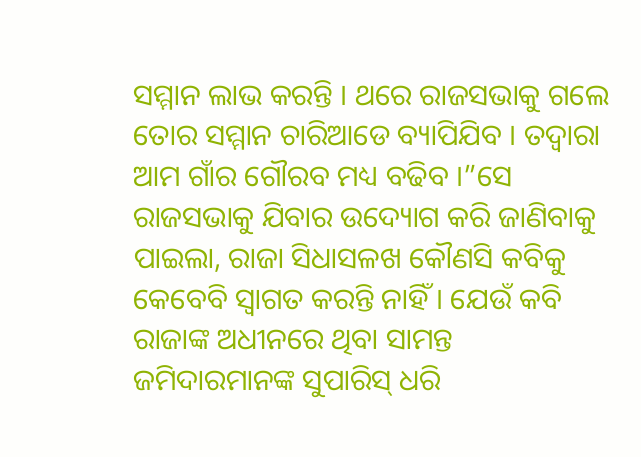ସମ୍ମାନ ଲାଭ କରନ୍ତି । ଥରେ ରାଜସଭାକୁ ଗଲେ ତୋର ସମ୍ମାନ ଚାରିଆଡେ ବ୍ୟାପିଯିବ । ତଦ୍ୱାରା ଆମ ଗାଁର ଗୌରବ ମଧ୍ୟ ବଢିବ ।”ସେ ରାଜସଭାକୁ ଯିବାର ଉଦ୍ୟୋଗ କରି ଜାଣିବାକୁ ପାଇଲା, ରାଜା ସିଧାସଳଖ କୌଣସି କବିକୁ କେବେବି ସ୍ୱାଗତ କରନ୍ତି ନାହିଁ । ଯେଉଁ କବି ରାଜାଙ୍କ ଅଧୀନରେ ଥିବା ସାମନ୍ତ ଜମିଦାରମାନଙ୍କ ସୁପାରିସ୍ ଧରି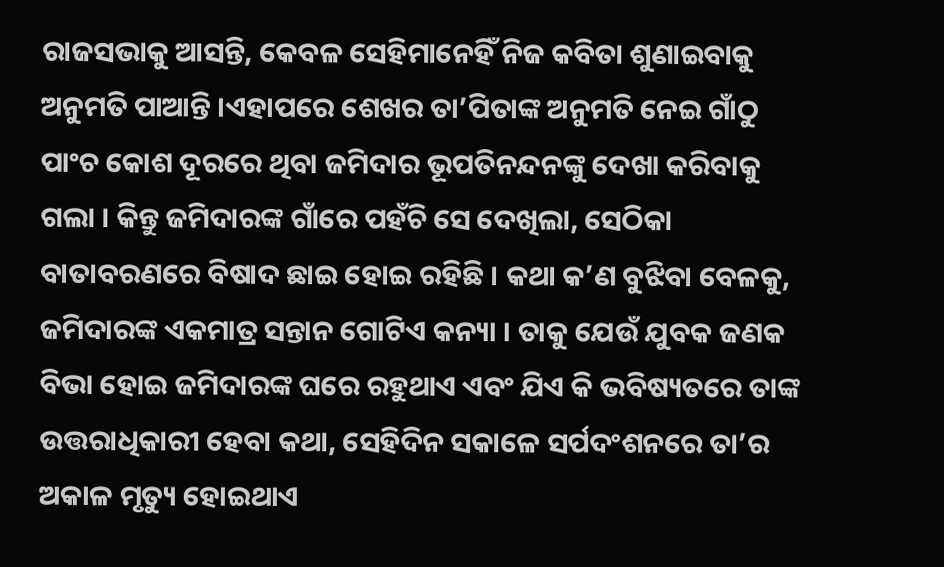ରାଜସଭାକୁ ଆସନ୍ତି, କେବଳ ସେହିମାନେହିଁ ନିଜ କବିତା ଶୁଣାଇବାକୁ ଅନୁମତି ପାଆନ୍ତି ।ଏହାପରେ ଶେଖର ତା’ପିତାଙ୍କ ଅନୁମତି ନେଇ ଗାଁଠୁ ପାଂଚ କୋଶ ଦୂରରେ ଥିବା ଜମିଦାର ଭୂପତିନନ୍ଦନଙ୍କୁ ଦେଖା କରିବାକୁ ଗଲା । କିନ୍ତୁ ଜମିଦାରଙ୍କ ଗାଁରେ ପହଁଚି ସେ ଦେଖିଲା, ସେଠିକା ବାତାବରଣରେ ବିଷାଦ ଛାଇ ହୋଇ ରହିଛି । କଥା କ’ଣ ବୁଝିବା ବେଳକୁ, ଜମିଦାରଙ୍କ ଏକମାତ୍ର ସନ୍ତାନ ଗୋଟିଏ କନ୍ୟା । ତାକୁ ଯେଉଁ ଯୁବକ ଜଣକ ବିଭା ହୋଇ ଜମିଦାରଙ୍କ ଘରେ ରହୁଥାଏ ଏବଂ ଯିଏ କି ଭବିଷ୍ୟତରେ ତାଙ୍କ ଉତ୍ତରାଧିକାରୀ ହେବା କଥା, ସେହିଦିନ ସକାଳେ ସର୍ପଦଂଶନରେ ତା’ର ଅକାଳ ମୃତ୍ୟୁ ହୋଇଥାଏ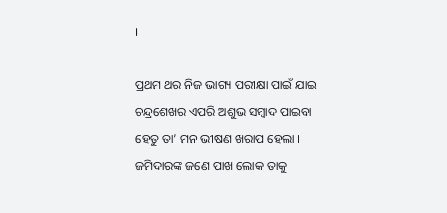।

ପ୍ରଥମ ଥର ନିଜ ଭାଗ୍ୟ ପରୀକ୍ଷା ପାଇଁ ଯାଇ ଚନ୍ଦ୍ରଶେଖର ଏପରି ଅଶୁଭ ସମ୍ବାଦ ପାଇବା ହେତୁ ତା’ ମନ ଭୀଷଣ ଖରାପ ହେଲା । ଜମିଦାରଙ୍କ ଜଣେ ପାଖ ଲୋକ ତାକୁ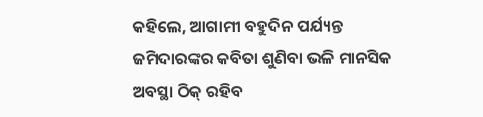କହିଲେ, ଆଗାମୀ ବହୁଦିନ ପର୍ଯ୍ୟନ୍ତ ଜମିଦାରଙ୍କର କବିତା ଶୁଣିବା ଭଳି ମାନସିକ ଅବସ୍ଥା ଠିକ୍ ରହିବ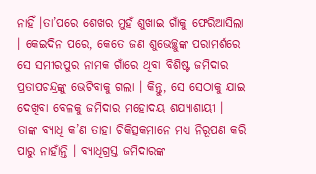ନାହିଁ ।ତା’ପରେ ଶେଖର ମୁହଁ ଶୁଖାଇ ଗାଁକୁ ଫେରିଆସିଲା । କେଇଦିନ ପରେ, କେତେ ଜଣ ଶୁଭେଚ୍ଛୁଙ୍କ ପରାମର୍ଶରେ ସେ ସମୀରପୁର ନାମକ ଗାଁରେ ଥିବା ବିଶିଷ୍ଟ ଜମିଦାର ପ୍ରତାପଚନ୍ଦ୍ରଙ୍କୁ ଭେଟିବାକୁ ଗଲା । କିନ୍ତୁ, ସେ ସେଠାକୁ ଯାଇ ଦେଖିବା ବେଳକୁ ଜମିଦାର ମହୋଦୟ ଶଯ୍ୟାଶାୟୀ । ତାଙ୍କ ବ୍ୟାଧି କ’ଣ ତାହା ଚିକିତ୍ସକମାନେ ମଧ୍ୟ ନିରୂପଣ କରି ପାରୁ ନାହାଁନ୍ତି । ବ୍ୟାଧିଗ୍ରସ୍ତ ଜମିଦାରଙ୍କ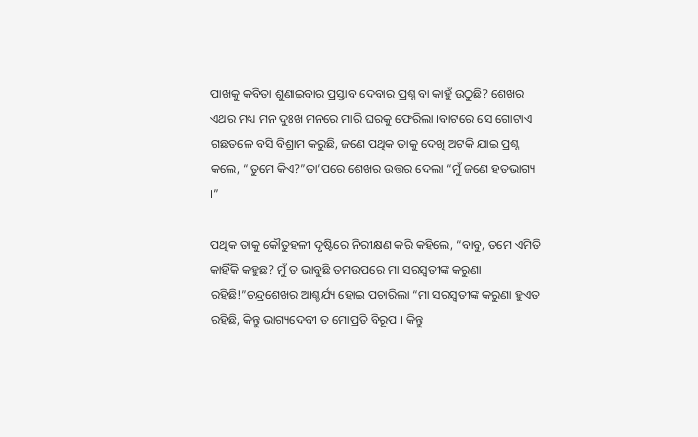ପାଖକୁ କବିତା ଶୁଣାଇବାର ପ୍ରସ୍ତାବ ଦେବାର ପ୍ରଶ୍ନ ବା କାହୁଁ ଉଠୁଛି? ଶେଖର ଏଥର ମଧ୍ୟ ମନ ଦୁଃଖ ମନରେ ମାରି ଘରକୁ ଫେରିଲା ।ବାଟରେ ସେ ଗୋଟାଏ ଗଛତଳେ ବସି ବିଶ୍ରାମ କରୁଛି, ଜଣେ ପଥିକ ତାକୁ ଦେଖି ଅଟକି ଯାଇ ପ୍ରଶ୍ନ କଲେ, “ତୁମେ କିଏ?”ତା’ପରେ ଶେଖର ଉତ୍ତର ଦେଲା “ମୁଁ ଜଣେ ହତଭାଗ୍ୟ ।”

ପଥିକ ତାକୁ କୌତୁହଳୀ ଦୃଷ୍ଟିରେ ନିରୀକ୍ଷଣ କରି କହିଲେ, “ବାବୁ, ତମେ ଏମିତି କାହିଁକି କହୁଛ? ମୁଁ ତ ଭାବୁଛି ତମଉପରେ ମା ସରସ୍ୱତୀଙ୍କ କରୁଣା ରହିଛି!”ଚନ୍ଦ୍ରଶେଖର ଆଶ୍ଚର୍ଯ୍ୟ ହୋଇ ପଚାରିଲା “ମା ସରସ୍ୱତୀଙ୍କ କରୁଣା ହୁଏତ ରହିଛି, କିନ୍ତୁ ଭାଗ୍ୟଦେବୀ ତ ମୋପ୍ରତି ବିରୂପ । କିନ୍ତୁ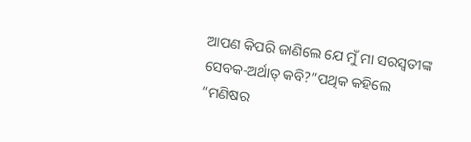ଆପଣ କିପରି ଜାଣିଲେ ଯେ ମୁଁ ମା ସରସ୍ୱତୀଙ୍କ ସେବକ-ଅର୍ଥାତ୍ କବି?”ପଥିକ କହିଲେ “ମଣିଷର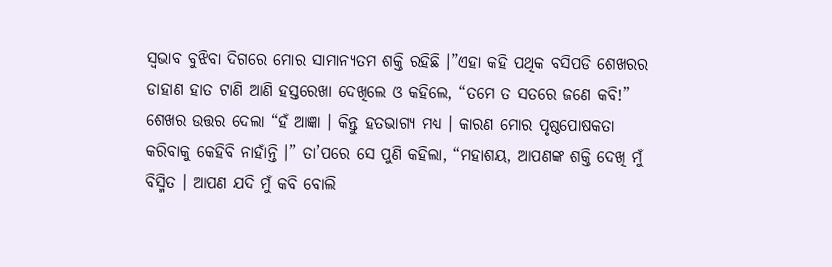ସ୍ୱଭାବ ବୁଝିବା ଦିଗରେ ମୋର ସାମାନ୍ୟତମ ଶକ୍ତି ରହିଛି ।”ଏହା କହି ପଥିକ ବସିପଡି ଶେଖରର ଡାହାଣ ହାତ ଟାଣି ଆଣି ହସ୍ତରେଖା ଦେଖିଲେ ଓ କହିଲେ, “ତମେ ତ ସତରେ ଜଣେ କବି!” ଶେଖର ଉତ୍ତର ଦେଲା “ହଁ ଆଜ୍ଞା । କିନ୍ତୁ ହତଭାଗ୍ୟ ମଧ୍ୟ । କାରଣ ମୋର ପୃଷ୍ଠପୋଷକତା କରିବାକୁ କେହିବି ନାହାଁନ୍ତି ।” ତା’ପରେ ସେ ପୁଣି କହିଲା, “ମହାଶୟ, ଆପଣଙ୍କ ଶକ୍ତି ଦେଖି ମୁଁ ବିସ୍ମିତ । ଆପଣ ଯଦି ମୁଁ କବି ବୋଲି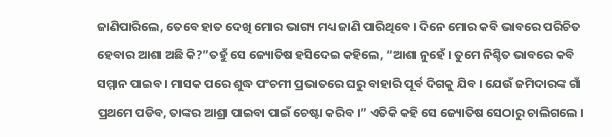ଜାଣିପାରିଲେ, ତେବେ ହାତ ଦେଖି ମୋର ଭାଗ୍ୟ ମଧ୍ୟ ଜାଣି ପାରିଥିବେ । ଦିନେ ମୋର କବି ଭାବରେ ପରିଚିତ ହେବାର ଆଶା ଅଛି କି?”ତହୁଁ ସେ ଜ୍ୟୋତିଷ ହସିଦେଇ କହିଲେ, “ଆଶା ନୁହେଁ । ତୁମେ ନିଶ୍ଚିତ ଭାବରେ କବି ସମ୍ମାନ ପାଇବ । ମାସକ ପରେ ଶୁଦ୍ଧ ପଂଚମୀ ପ୍ରଭାତରେ ଘରୁ ବାହାରି ପୂର୍ବ ଦିଗକୁ ଯିବ । ଯେଉଁ ଜମିଦାରଙ୍କ ଗାଁ ପ୍ରଥମେ ପଡିବ, ତାଙ୍କର ଆଶ୍ରା ପାଇବା ପାଇଁ ଚେଷ୍ଟା କରିବ ।” ଏତିକି କହି ସେ ଜ୍ୟୋତିଷ ସେଠାରୁ ଚାଲିଗଲେ ।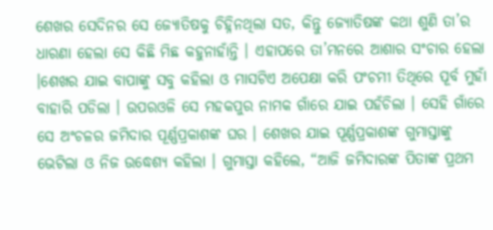ଶେଖର ସେଦିନର ସେ ଜ୍ୟୋତିଷକୁ ଚିହ୍ନିନଥିଲା ସତ, କିନ୍ତୁ ଜ୍ୟୋତିଷଙ୍କ କଥା ଶୁଣି ତା’ର ଧାରଣା ହେଲା ସେ କିଛି ମିଛ କହୁନାହାଁନ୍ତି । ଏହାପରେ ତା’ମନରେ ଆଶାର ସଂଚାର ହେଲା ।ଶେଖର ଯାଇ ବାପାଙ୍କୁ ସବୁ କହିଲା ଓ ମାସଟିଏ ଅପେକ୍ଷା କରି ପଂଚମୀ ତିଥିରେ ପୂର୍ବ ମୁହାଁ ବାହାରି ପଡିଲା । ଉପରଓଳି ସେ ମହକପୁର ନାମକ ଗାଁରେ ଯାଇ ପହଁଚିଲା । ସେହି ଗାଁରେ ସେ ଅଂଚଳର ଜମିଦାର ପୂର୍ଣ୍ଣପ୍ରକାଶଙ୍କ ଘର । ଶେଖର ଯାଇ ପୂର୍ଣ୍ଣପ୍ରକାଶଙ୍କ ଗୁମାସ୍ତାଙ୍କୁ ଭେଟିଲା ଓ ନିଜ ଉଦ୍ଧେଶ୍ୟ କହିଲା । ଗୁମାସ୍ତା କହିଲେ, “ଆଜି ଜମିଦାରଙ୍କ ପିତାଙ୍କ ପ୍ରଥମ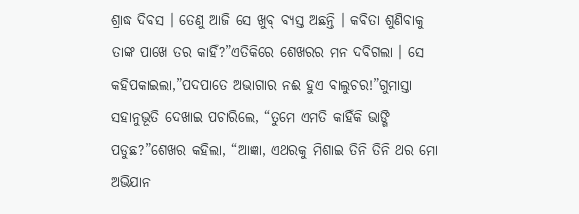ଶ୍ରାଦ୍ଧ ଦିବସ । ତେଣୁ ଆଜି ସେ ଖୁବ୍ ବ୍ୟସ୍ତ ଅଛନ୍ତି । କବିତା ଶୁଣିବାକୁ ତାଙ୍କ ପାଖେ ତର କାହିଁ?”ଏତିକିରେ ଶେଖରର ମନ ଦବିଗଲା । ସେ କହିପକାଇଲା,”ପଦପାତେ ଅଭାଗାର ନଈ ହୁଏ ବାଲୁଚର!”ଗୁମାସ୍ତା ସହାନୁଭୂତି ଦେଖାଇ ପଚାରିଲେ, “ତୁମେ ଏମତି କାହିଁକି ଭାଙ୍ଗି ପଡୁଛ?”ଶେଖର କହିଲା, “ଆଜ୍ଞା, ଏଥରକୁ ମିଶାଇ ତିନି ତିନି ଥର ମୋ ଅଭିଯାନ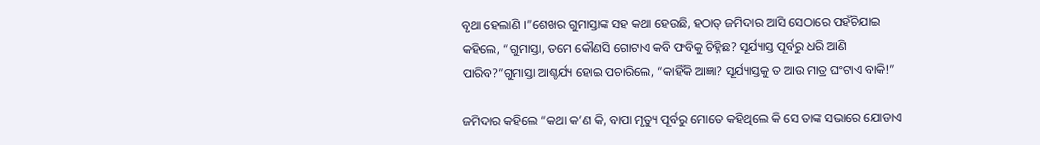ବୃଥା ହେଲାଣି ।”ଶେଖର ଗୁମାସ୍ତାଙ୍କ ସହ କଥା ହେଉଛି, ହଠାତ୍ ଜମିଦାର ଆସି ସେଠାରେ ପହଁଚିଯାଇ କହିଲେ, “ଗୁମାସ୍ତା, ତମେ କୌଣସି ଗୋଟାଏ କବି ଫବିକୁ ଚିହ୍ନିଛ? ସୂର୍ଯ୍ୟାସ୍ତ ପୂର୍ବରୁ ଧରି ଆଣି ପାରିବ?”ଗୁମାସ୍ତା ଆଶ୍ଚର୍ଯ୍ୟ ହୋଇ ପଚାରିଲେ, “କାହିଁକି ଆଜ୍ଞା? ସୂର୍ଯ୍ୟାସ୍ତକୁ ତ ଆଉ ମାତ୍ର ଘଂଟାଏ ବାକି!”

ଜମିଦାର କହିଲେ “କଥା କ’ଣ କି, ବାପା ମୃତ୍ୟୁ ପୂର୍ବରୁ ମୋତେ କହିଥିଲେ କି ସେ ତାଙ୍କ ସଭାରେ ଯୋଡାଏ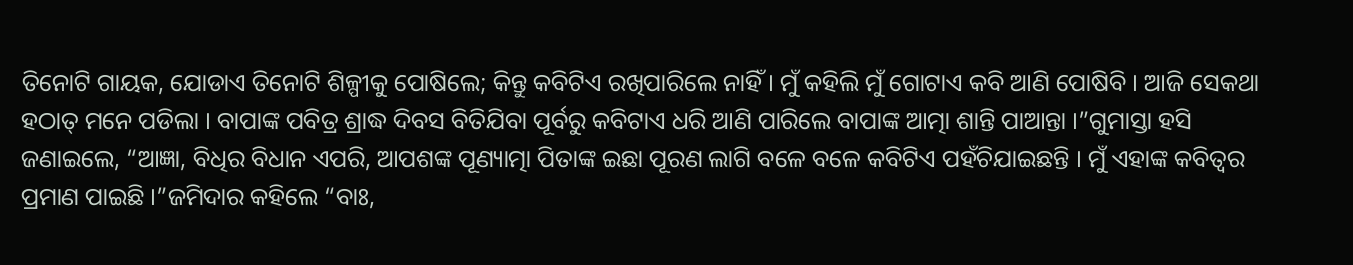ତିନୋଟି ଗାୟକ, ଯୋଡାଏ ତିନୋଟି ଶିଳ୍ପୀକୁ ପୋଷିଲେ; କିନ୍ତୁ କବିଟିଏ ରଖିପାରିଲେ ନାହିଁ । ମୁଁ କହିଲି ମୁଁ ଗୋଟାଏ କବି ଆଣି ପୋଷିବି । ଆଜି ସେକଥା ହଠାତ୍ ମନେ ପଡିଲା । ବାପାଙ୍କ ପବିତ୍ର ଶ୍ରାଦ୍ଧ ଦିବସ ବିତିଯିବା ପୂର୍ବରୁ କବିଟାଏ ଧରି ଆଣି ପାରିଲେ ବାପାଙ୍କ ଆତ୍ମା ଶାନ୍ତି ପାଆନ୍ତା ।”ଗୁମାସ୍ତା ହସି ଜଣାଇଲେ, “ଆଜ୍ଞା, ବିଧିର ବିଧାନ ଏପରି, ଆପଶଙ୍କ ପୂଣ୍ୟାତ୍ମା ପିତାଙ୍କ ଇଛା ପୂରଣ ଲାଗି ବଳେ ବଳେ କବିଟିଏ ପହଁଚିଯାଇଛନ୍ତି । ମୁଁ ଏହାଙ୍କ କବିତ୍ୱର ପ୍ରମାଣ ପାଇଛି ।”ଜମିଦାର କହିଲେ “ବାଃ,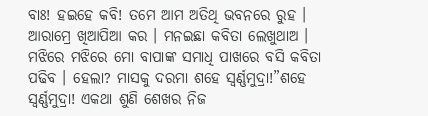ବାଃ! ହଇହେ କବି! ତମେ ଆମ ଅତିଥି ଭବନରେ ରୁହ । ଆରାମ୍ରେ ଖିଆପିଆ କର । ମନଇଛା କବିତା ଲେଖୁଥାଅ । ମଝିରେ ମଝିରେ ମୋ ବାପାଙ୍କ ସମାଧି ପାଖରେ ବସି କବିତା ପଢିବ । ହେଲା? ମାସକୁ ଦରମା ଶହେ ସ୍ୱର୍ଣ୍ଣମୁଦ୍ରା!”ଶହେ ସ୍ୱର୍ଣ୍ଣମୁଦ୍ରା! ଏକଥା ଶୁଣି ଶେଖର ନିଜ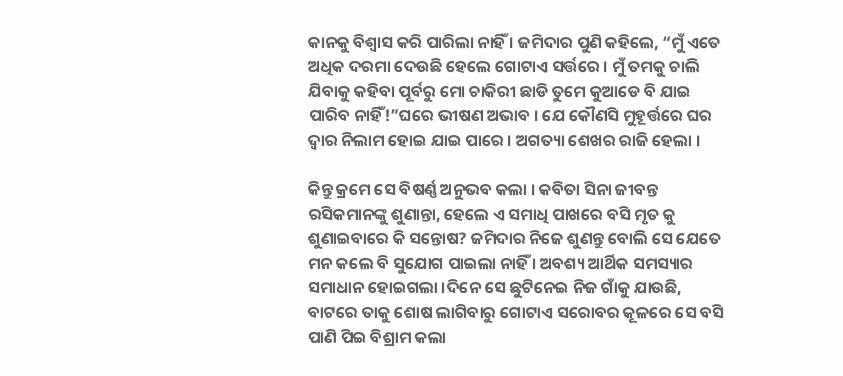କାନକୁ ବିଶ୍ୱାସ କରି ପାରିଲା ନାହିଁ । ଜମିଦାର ପୁଣି କହିଲେ, “ମୁଁ ଏତେ ଅଧିକ ଦରମା ଦେଉଛି ହେଲେ ଗୋଟାଏ ସର୍ତ୍ତରେ । ମୁଁ ତମକୁ ଚାଲି ଯିବାକୁ କହିବା ପୂର୍ବରୁ ମୋ ଚାକିରୀ ଛାଡି ତୁମେ କୁଆଡେ ବି ଯାଇ ପାରିବ ନାହିଁ!”ଘରେ ଭୀଷଣ ଅଭାବ । ଯେ କୌଣସି ମୁହୂର୍ତ୍ତରେ ଘର ଦ୍ୱାର ନିଲାମ ହୋଇ ଯାଇ ପାରେ । ଅଗତ୍ୟା ଶେଖର ରାଜି ହେଲା ।

କିନ୍ତୁ କ୍ରମେ ସେ ବିଷର୍ଣ୍ଣ ଅନୁଭବ କଲା । କବିତା ସିନା ଜୀବନ୍ତ ରସିକମାନଙ୍କୁ ଶୁଣାନ୍ତା, ହେଲେ ଏ ସମାଧି ପାଖରେ ବସି ମୃତ କୁ ଶୁଣାଇବାରେ କି ସନ୍ତୋଷ? ଜମିଦାର ନିଜେ ଶୁଣନ୍ତୁ ବୋଲି ସେ ଯେତେ ମନ କଲେ ବି ସୁଯୋଗ ପାଇଲା ନାହିଁ । ଅବଶ୍ୟ ଆର୍ଥିକ ସମସ୍ୟାର ସମାଧାନ ହୋଇଗଲା ।ଦିନେ ସେ ଛୁଟିନେଇ ନିଜ ଗାଁକୁ ଯାଉଛି, ବାଟରେ ତାକୁ ଶୋଷ ଲାଗିବାରୁ ଗୋଟାଏ ସରୋବର କୂଳରେ ସେ ବସି ପାଣି ପିଇ ବିଶ୍ରାମ କଲା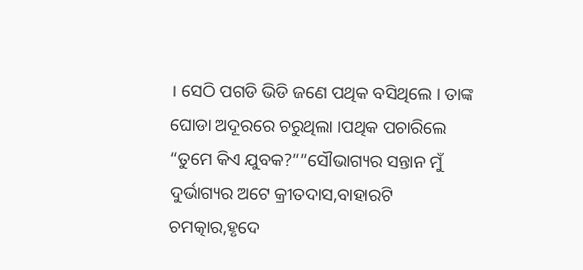। ସେଠି ପଗଡି ଭିଡି ଜଣେ ପଥିକ ବସିଥିଲେ । ତାଙ୍କ ଘୋଡା ଅଦୂରରେ ଚରୁଥିଲା ।ପଥିକ ପଚାରିଲେ “ତୁମେ କିଏ ଯୁବକ?””ସୌଭାଗ୍ୟର ସନ୍ତାନ ମୁଁ ଦୁର୍ଭାଗ୍ୟର ଅଟେ କ୍ରୀତଦାସ,ବାହାରଟି ଚମତ୍କାର,ହୃଦେ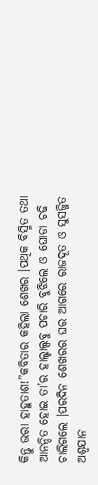କିନ୍ତୁ ଭରା ହାହୁତାଶ!”କବିତାର କହିଲା ଶେଖର ।ପଥିକ ବିସ୍ମିତ ତଥା ଆନନ୍ଦିତ ହୋଇ ତା’ର ହାଲ୍ଚାଲ୍ସବୁ ପଚାରି ବୁଝିଲେ ଓ ଘୋଡା ଚଢି ଚାଲିଗଲେ ।ପରଦିନ ଶେଖରର ଘର ଆଗରେ ରାଜଦୂତ ଓ ସୁସଜ୍ଜିତ ଅଶ୍ୱଯାନ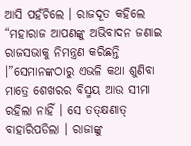ଆସି ପହଁଚିଲେ । ରାଜଦୂତ କହିଲେ “ମହାରାଜ ଆପଣଙ୍କୁ ଅଭିବାଦନ ଜଣାଇ ରାଜସଭାକୁ ନିମନ୍ତ୍ରଣ କରିଛନ୍ତି ।”ସେମାନଙ୍କଠାରୁ ଏଭଳି କଥା ଶୁଣିବା ମାତ୍ରେ ଶେଖରର ବିସ୍ମୟ ଆଉ ସୀମା ରହିଲା ନାହିଁ । ସେ ତତ୍କ୍ଷଣାତ୍ ବାହାରିପଡିଲା । ରାଜାଙ୍କୁ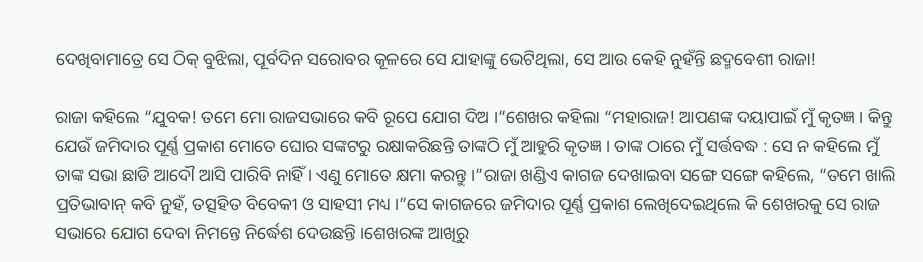ଦେଖିବାମାତ୍ରେ ସେ ଠିକ୍ ବୁଝିଲା, ପୂର୍ବଦିନ ସରୋବର କୂଳରେ ସେ ଯାହାଙ୍କୁ ଭେଟିଥିଲା, ସେ ଆଉ କେହି ନୁହଁନ୍ତି ଛଦ୍ମବେଶୀ ରାଜା!

ରାଜା କହିଲେ “ଯୁବକ! ତମେ ମୋ ରାଜସଭାରେ କବି ରୂପେ ଯୋଗ ଦିଅ ।”ଶେଖର କହିଲା “ମହାରାଜ! ଆପଣଙ୍କ ଦୟାପାଇଁ ମୁଁ କୃତଜ୍ଞ । କିନ୍ତୁ ଯେଉଁ ଜମିଦାର ପୂର୍ଣ୍ଣ ପ୍ରକାଶ ମୋତେ ଘୋର ସଙ୍କଟରୁ ରକ୍ଷାକରିଛନ୍ତି ତାଙ୍କଠି ମୁଁ ଆହୁରି କୃତଜ୍ଞ । ତାଙ୍କ ଠାରେ ମୁଁ ସର୍ତ୍ତବଦ୍ଧ : ସେ ନ କହିଲେ ମୁଁ ତାଙ୍କ ସଭା ଛାଡି ଆଦୌ ଆସି ପାରିବି ନାହିଁ । ଏଣୁ ମୋତେ କ୍ଷମା କରନ୍ତୁ ।”ରାଜା ଖଣ୍ଡିଏ କାଗଜ ଦେଖାଇବା ସଙ୍ଗେ ସଙ୍ଗେ କହିଲେ, “ତମେ ଖାଲି ପ୍ରତିଭାବାନ୍ କବି ନୁହଁ, ତତ୍ସହିତ ବିବେକୀ ଓ ସାହସୀ ମଧ୍ୟ ।”ସେ କାଗଜରେ ଜମିଦାର ପୂର୍ଣ୍ଣ ପ୍ରକାଶ ଲେଖିଦେଇଥିଲେ କି ଶେଖରକୁ ସେ ରାଜ ସଭାରେ ଯୋଗ ଦେବା ନିମନ୍ତେ ନିର୍ଦ୍ଧେଶ ଦେଉଛନ୍ତି ।ଶେଖରଙ୍କ ଆଖିରୁ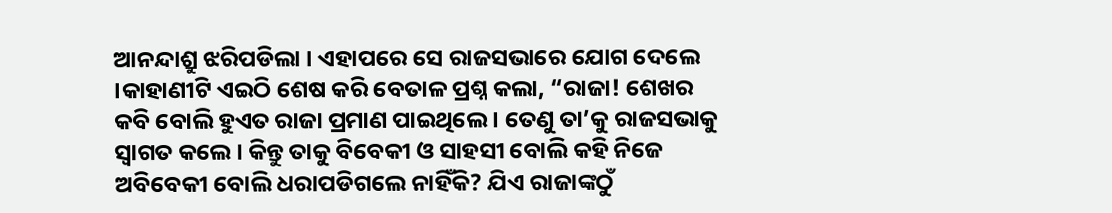ଆନନ୍ଦାଶ୍ରୁ ଝରିପଡିଲା । ଏହାପରେ ସେ ରାଜସଭାରେ ଯୋଗ ଦେଲେ ।କାହାଣୀଟି ଏଇଠି ଶେଷ କରି ବେତାଳ ପ୍ରଶ୍ନ କଲା, “ରାଜା! ଶେଖର କବି ବୋଲି ହୁଏତ ରାଜା ପ୍ରମାଣ ପାଇଥିଲେ । ତେଣୁ ତା’କୁ ରାଜସଭାକୁ ସ୍ୱାଗତ କଲେ । କିନ୍ତୁ ତାକୁ ବିବେକୀ ଓ ସାହସୀ ବୋଲି କହି ନିଜେ ଅବିବେକୀ ବୋଲି ଧରାପଡିଗଲେ ନାହିଁକି? ଯିଏ ରାଜାଙ୍କଠୁଁ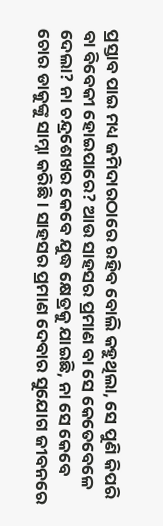ପ୍ରସ୍ତାବ ପାଇ ମଧ୍ୟ ଜମିଦାରଠାରେ ରହିବ ବୋଲି କହୁଥିଲା, ସେ ପୁଣି କିପରି ବା ବିବେକୀ ହୋଇପାରେ? ଆଉ ସାହସର ପ୍ରମାଣ ବା ସେ କେତେବେଳେ ଦେଲା? ନା ଚନ୍ଦ୍ରଶେଖର କେବେ ଯୁଦ୍ଧ କ୍ଷେତ୍ରକୁ ଯାଇଛି, ନା ସେ କେବେ ଚୋର ଡାକୁଙ୍କୁ ସାମ୍ନା କରିଛି । ସାହସର ପ୍ରମାଣ ଦେବାର ସୁଯୋଗ ଜୀବନରେ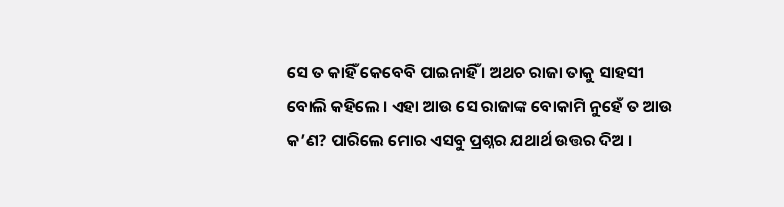ସେ ତ କାହିଁ କେବେବି ପାଇନାହିଁ । ଅଥଚ ରାଜା ତାକୁ ସାହସୀ ବୋଲି କହିଲେ । ଏହା ଆଉ ସେ ରାଜାଙ୍କ ବୋକାମି ନୁହେଁ ତ ଆଉ କ’ଣ? ପାରିଲେ ମୋର ଏସବୁ ପ୍ରଶ୍ନର ଯଥାର୍ଥ ଉତ୍ତର ଦିଅ ।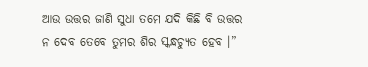ଆଉ ଉତ୍ତର ଜାଣି ସୁଧା ତମେ ଯଦି କିଛି ବି ଉତ୍ତର ନ ଦେବ ତେବେ ତୁମର ଶିର ସ୍କନ୍ଧଚ୍ୟୁତ ହେବ ।”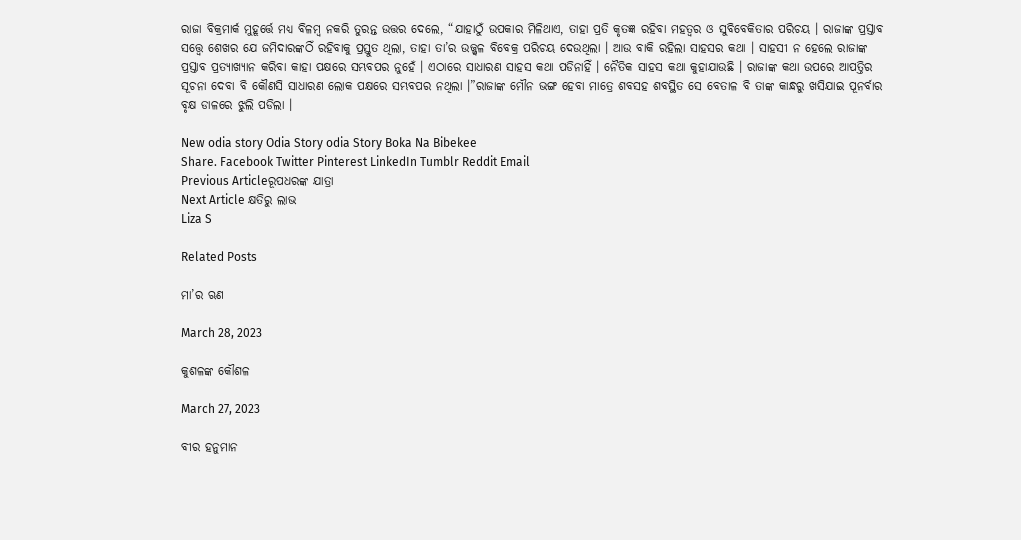ରାଜା ବିକ୍ରମାର୍କ ମୁହୂର୍ତ୍ତେ ମଧ୍ୟ ବିଳମ୍ବ ନକରି ତୁରନ୍ତ ଉତ୍ତର ଦେଲେ, “ଯାହାଠୁଁ ଉପକାର ମିଳିଥାଏ, ତାହା ପ୍ରତି କୃତଜ୍ଞ ରହିବା ମହତ୍ୱର ଓ ସୁବିବେକିତାର ପରିଚୟ । ରାଜାଙ୍କ ପ୍ରସ୍ତାବ ସତ୍ତ୍ୱେ ଶେଖର ଯେ ଜମିଦାରଙ୍କଠିଁ ରହିବାକୁ ପ୍ରସ୍ତୁତ ଥିଲା, ତାହା ତା’ର ଉଜ୍ଜ୍ୱଳ ବିବେକ୍ର ପରିଚୟ ଦେଉଥିଲା । ଆଉ ବାକି ରହିଲା ସାହସର କଥା । ସାହସୀ ନ ହେଲେ ରାଜାଙ୍କ ପ୍ରସ୍ତାବ ପ୍ରତ୍ୟାଖ୍ୟାନ କରିବା କାହା ପକ୍ଷରେ ସମ୍ଭବପର ନୁହେଁ । ଏଠାରେ ସାଧାରଣ ସାହସ କଥା ପଡିନାହିଁ । ନୈତିକ ସାହସ କଥା କୁହାଯାଉଛି । ରାଜାଙ୍କ କଥା ଉପରେ ଆପତ୍ତିର ସୂଚନା ଦେବା ବି କୌଣସି ସାଧାରଣ ଲୋକ ପକ୍ଷରେ ସମ୍ଭବପର ନଥିଲା ।”ରାଜାଙ୍କ ମୌନ ଭଙ୍ଗ ହେବା ମାତ୍ରେ ଶବସହ ଶବସ୍ଥିତ ସେ ବେତାଳ ବି ତାଙ୍କ କାନ୍ଧରୁ ଖସିଯାଇ ପୂନର୍ବାର ବୃକ୍ଷ ଡାଳରେ ଝୁଲି ପଡିଲା ।

New odia story Odia Story odia Story Boka Na Bibekee
Share. Facebook Twitter Pinterest LinkedIn Tumblr Reddit Email
Previous Articleରୂପଧରଙ୍କ ଯାତ୍ରା
Next Article କ୍ଷତିରୁ ଲାଭ
Liza S

Related Posts

ମା’ର ଋଣ

March 28, 2023

କୁଶଳଙ୍କ କୌଶଳ

March 27, 2023

ବୀର ହନୁମାନ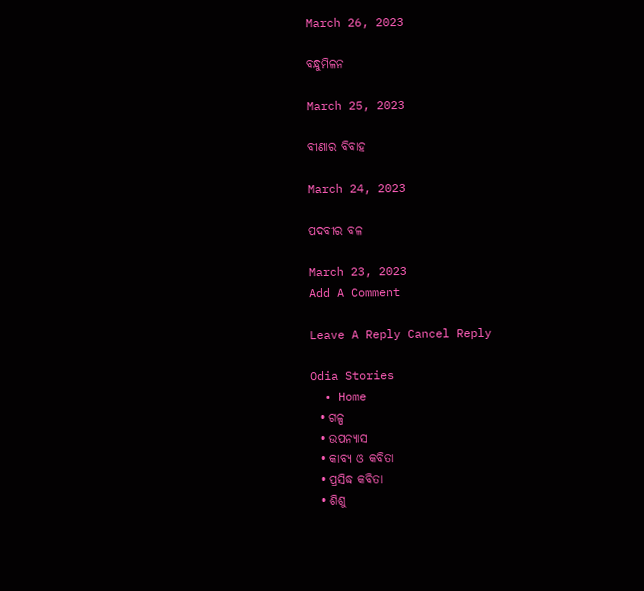March 26, 2023

ବନ୍ଧୁମିଳନ

March 25, 2023

ବୀଣାର ବିବାହ

March 24, 2023

ପଦବୀର ବଳ

March 23, 2023
Add A Comment

Leave A Reply Cancel Reply

Odia Stories
  • Home
  • ଗଳ୍ପ
  • ଉପନ୍ୟାସ
  • କାବ୍ୟ ଓ କବିତା
  • ପ୍ରସିଦ୍ଧ କବିତା
  • ଶିଶୁ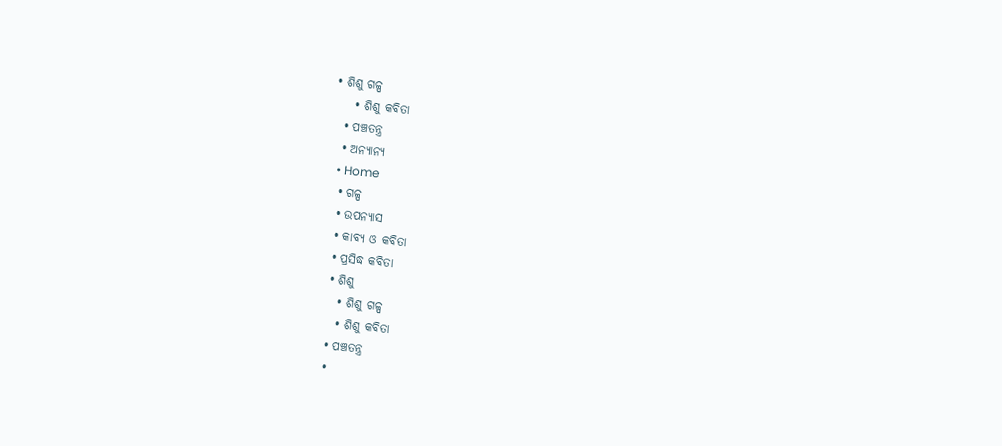• ଶିଶୁ ଗଳ୍ପ
    • ଶିଶୁ କବିତା
  • ପଞ୍ଚତନ୍ତ୍ର
  • ଅନ୍ୟାନ୍ୟ
  • Home
  • ଗଳ୍ପ
  • ଉପନ୍ୟାସ
  • କାବ୍ୟ ଓ କବିତା
  • ପ୍ରସିଦ୍ଧ କବିତା
  • ଶିଶୁ
    • ଶିଶୁ ଗଳ୍ପ
    • ଶିଶୁ କବିତା
  • ପଞ୍ଚତନ୍ତ୍ର
  •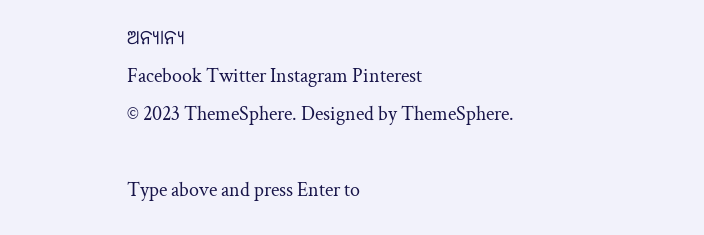ଅନ୍ୟାନ୍ୟ
Facebook Twitter Instagram Pinterest
© 2023 ThemeSphere. Designed by ThemeSphere.

Type above and press Enter to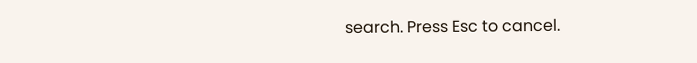search. Press Esc to cancel.